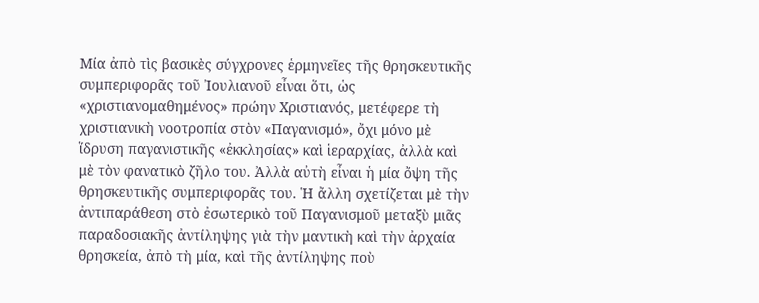Μία ἀπὸ τὶς βασικὲς σύγχρονες ἑρμηνεῖες τῆς θρησκευτικῆς συμπεριφορᾶς τοῦ Ἰουλιανοῦ εἶναι ὅτι, ὡς «χριστιανομαθημένος» πρώην Χριστιανός, μετέφερε τὴ χριστιανικὴ νοοτροπία στὸν «Παγανισμό», ὄχι μόνο μὲ ἵδρυση παγανιστικῆς «ἐκκλησίας» καὶ ἱεραρχίας, ἀλλὰ καὶ μὲ τὸν φανατικὸ ζῆλο του. Ἀλλὰ αὐτὴ εἶναι ἡ μία ὄψη τῆς θρησκευτικῆς συμπεριφορᾶς του. Ἡ ἄλλη σχετίζεται μὲ τὴν ἀντιπαράθεση στὸ ἐσωτερικὸ τοῦ Παγανισμοῦ μεταξὺ μιᾶς παραδοσιακῆς ἀντίληψης γιὰ τὴν μαντικὴ καὶ τὴν ἀρχαία θρησκεία, ἀπὸ τὴ μία, καὶ τῆς ἀντίληψης ποὺ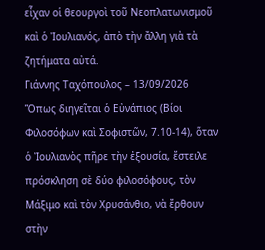εἶχαν οἱ θεουργοὶ τοῦ Νεοπλατωνισμοῦ καὶ ὁ Ἰουλιανός, ἀπὸ τὴν ἄλλη γιὰ τὰ ζητήματα αὐτά.
Γιάννης Ταχόπουλος – 13/09/2026
Ὅπως διηγεῖται ὁ Εὐνάπιος (Βίοι Φιλοσόφων καὶ Σοφιστῶν, 7.10-14), ὅταν ὁ Ἰουλιανὸς πῆρε τὴν ἐξουσία, ἔστειλε πρόσκληση σὲ δύο φιλοσόφους, τὸν Μάξιμο καὶ τὸν Χρυσάνθιο, νὰ ἔρθουν στὴν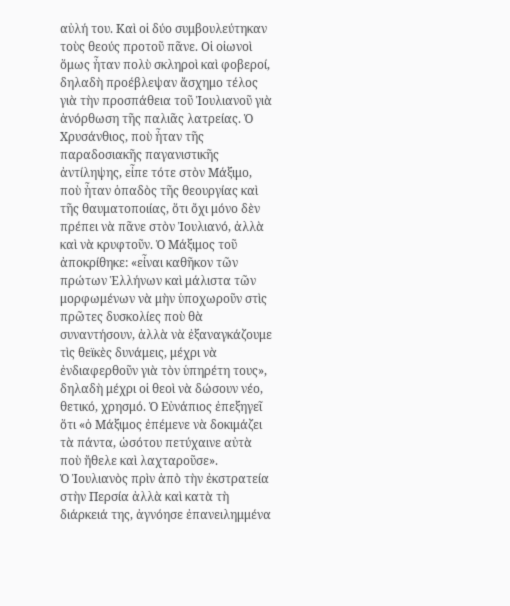αὐλή του. Καὶ οἱ δύο συμβουλεύτηκαν τοὺς θεούς προτοῦ πᾶνε. Οἱ οἰωνοὶ ὅμως ἦταν πολὺ σκληροὶ καὶ φοβεροί, δηλαδὴ προέβλεψαν ἄσχημο τέλος γιὰ τὴν προσπάθεια τοῦ Ἰουλιανοῦ γιὰ ἀνόρθωση τῆς παλιᾶς λατρείας. Ὁ Χρυσάνθιος, ποὺ ἦταν τῆς παραδοσιακῆς παγανιστικῆς ἀντίληψης, εἶπε τότε στὸν Μάξιμο, ποὺ ἦταν ὁπαδὸς τῆς θεουργίας καὶ τῆς θαυματοποιίας, ὅτι ὄχι μόνο δὲν πρέπει νὰ πᾶνε στὸν Ἰουλιανό, ἀλλὰ καὶ νὰ κρυφτοῦν. Ὁ Μάξιμος τοῦ ἀποκρίθηκε: «εἶναι καθῆκον τῶν πρώτων Ἑλλήνων καὶ μάλιστα τῶν μορφωμένων νὰ μὴν ὑποχωροῦν στὶς πρῶτες δυσκολίες ποὺ θὰ συναντήσουν, ἀλλὰ νὰ ἐξαναγκάζουμε τὶς θεϊκὲς δυνάμεις, μέχρι νὰ ἐνδιαφερθοῦν γιὰ τὸν ὑπηρέτη τους», δηλαδὴ μέχρι οἱ θεοὶ νὰ δώσουν νέο, θετικό, χρησμό. Ὁ Εὐνάπιος ἐπεξηγεῖ ὅτι «ὁ Μάξιμος ἐπέμενε νὰ δοκιμάζει τὰ πάντα, ὡσότου πετύχαινε αὐτὰ ποὺ ἤθελε καὶ λαχταροῦσε».
Ὁ Ἰουλιανὸς πρὶν ἀπὸ τὴν ἐκστρατεία στὴν Περσία ἀλλὰ καὶ κατὰ τὴ διάρκειά της, ἀγνόησε ἐπανειλημμένα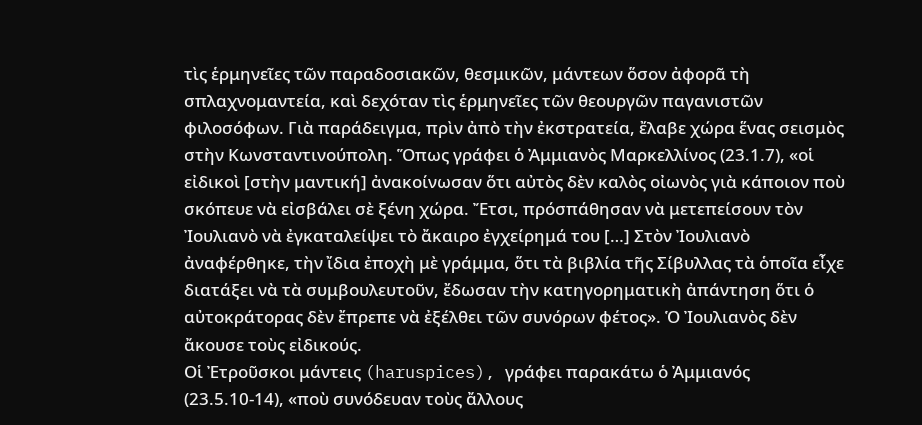τὶς ἑρμηνεῖες τῶν παραδοσιακῶν, θεσμικῶν, μάντεων ὅσον ἀφορᾶ τὴ σπλαχνομαντεία, καὶ δεχόταν τὶς ἑρμηνεῖες τῶν θεουργῶν παγανιστῶν φιλοσόφων. Γιὰ παράδειγμα, πρὶν ἀπὸ τὴν ἐκστρατεία, ἔλαβε χώρα ἕνας σεισμὸς στὴν Κωνσταντινούπολη. Ὅπως γράφει ὁ Ἀμμιανὸς Μαρκελλίνος (23.1.7), «οἱ εἰδικοὶ [στὴν μαντική] ἀνακοίνωσαν ὅτι αὐτὸς δὲν καλὸς οἰωνὸς γιὰ κάποιον ποὺ σκόπευε νὰ εἰσβάλει σὲ ξένη χώρα. Ἔτσι, πρόσπάθησαν νὰ μετεπείσουν τὸν Ἰουλιανὸ νὰ ἐγκαταλείψει τὸ ἄκαιρο ἐγχείρημά του […] Στὸν Ἰουλιανὸ ἀναφέρθηκε, τὴν ἴδια ἐποχὴ μὲ γράμμα, ὅτι τὰ βιβλία τῆς Σίβυλλας τὰ ὁποῖα εἶχε διατάξει νὰ τὰ συμβουλευτοῦν, ἔδωσαν τὴν κατηγορηματικὴ ἀπάντηση ὅτι ὁ αὐτοκράτορας δὲν ἔπρεπε νὰ ἐξέλθει τῶν συνόρων φέτος». Ὁ Ἰουλιανὸς δὲν ἄκουσε τοὺς εἰδικούς.
Οἱ Ἐτροῦσκοι μάντεις (haruspices), γράφει παρακάτω ὁ Ἀμμιανός (23.5.10-14), «ποὺ συνόδευαν τοὺς ἄλλους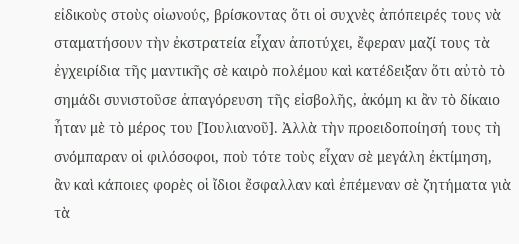εἰδικοὺς στοὺς οἰωνούς, βρίσκοντας ὅτι οἱ συχνὲς ἀπόπειρές τους νὰ σταματήσουν τὴν ἐκστρατεία εἶχαν ἀποτύχει, ἔφεραν μαζί τους τὰ ἐγχειρίδια τῆς μαντικῆς σὲ καιρὸ πολέμου καὶ κατέδειξαν ὅτι αὐτὸ τὸ σημάδι συνιστοῦσε ἀπαγόρευση τῆς εἰσβολῆς, ἀκόμη κι ἂν τὸ δίκαιο ἦταν μὲ τὸ μέρος του [Ἰουλιανοῦ]. Ἀλλὰ τὴν προειδοποίησή τους τὴ σνόμπαραν οἱ φιλόσοφοι, ποὺ τότε τοὺς εἶχαν σὲ μεγάλη ἐκτίμηση, ἂν καὶ κάποιες φορὲς οἱ ἴδιοι ἔσφαλλαν καὶ ἐπέμεναν σὲ ζητήματα γιὰ τὰ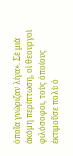ὁποῖα γνώριζαν λίγα». Σὲ μιὰ ἀκόμη περίπτωση, οἱ θεουργοὶ φιλόσοφοι, τοὺς ὁποίους ἐκτιμοῦσε πολὺ ὁ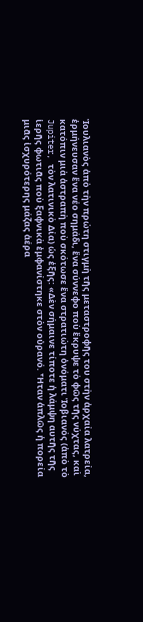Ἰουλιανὸς ἀπὸ τὴν πρώτη στιγμὴ τῆς μεταστροφῆς του στὴν ἀρχαία λατρεία, ἑρμήνευσαν ἕνα νέο σημάδι, ἕνα σύννεφο ποὺ ἔκρυψε τὸ φῶς τῆς νύχτας, καὶ κατόπιν μιὰ ἀστραπὴ ποὺ σκότωσε ἕνα στρατιώτη ὀνόματι Ἰοβιανός (ἀπὸ τὸ Jupiter, τὸν λατινικὸ Δία) ὡς ἑξῆς: «Δὲν σήμαινε τίποτε ἡ λάμψη αυτῆς τῆς ἱερῆς φωτιᾶς ποὺ ξαφνικὰ ἐμφανίστηκε στὸν οὐρανό. Ἦταν ἁπλῶς ἡ πορεία μιᾶς ἰσχυρότερης μάζας ἀέρα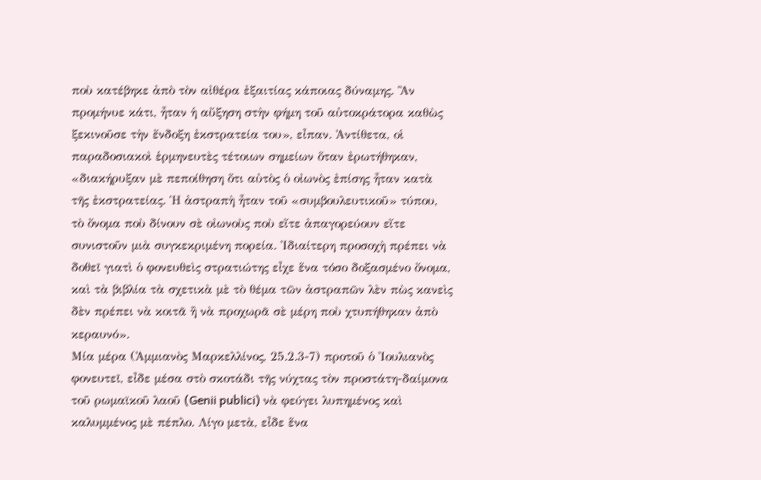ποὺ κατέβηκε ἀπὸ τὸν αἰθέρα ἐξαιτίας κάποιας δύναμης. Ἂν προμήνυε κάτι, ἦταν ἡ αὔξηση στὴν φήμη τοῦ αὐτοκράτορα καθὼς ξεκινοῦσε τὴν ἔνδοξη ἐκστρατεία του», εἶπαν. Ἀντίθετα, οἱ παραδοσιακοὶ ἑρμηνευτὲς τέτοιων σημείων ὅταν ἐρωτήθηκαν, «διακήρυξαν μὲ πεποίθηση ὅτι αὐτὸς ὁ οἰωνὸς ἐπίσης ἦταν κατὰ τῆς ἐκστρατείας. Ἡ ἀστραπὴ ἦταν τοῦ «συμβουλευτικοῦ» τύπου, τὸ ὄνομα ποὺ δίνουν σὲ οἰωνοὺς ποὺ εἴτε ἀπαγορεύουν εἴτε συνιστοῦν μιὰ συγκεκριμένη πορεία. Ἰδιαίτερη προσοχὴ πρέπει νὰ δοθεῖ γιατὶ ὁ φονευθεὶς στρατιώτης εἶχε ἕνα τόσο δοξασμένο ὄνομα, καὶ τὰ βιβλία τὰ σχετικὰ μὲ τὸ θέμα τῶν ἀστραπῶν λὲν πὼς κανεὶς δὲν πρέπει νὰ κοιτᾶ ἢ νὰ προχωρᾶ σὲ μέρη ποὺ χτυπήθηκαν ἀπὸ κεραυνό».
Μία μέρα (Ἀμμιανὸς Μαρκελλίνος, 25.2.3-7) προτοῦ ὁ Ἰουλιανὸς φονευτεῖ, εἶδε μέσα στὸ σκοτάδι τῆς νύχτας τὸν προστάτη-δαίμονα τοῦ ρωμαϊκοῦ λαοῦ (Genii publici) νὰ φεύγει λυπημένος καὶ καλυμμένος μὲ πέπλο. Λίγο μετὰ, εἶδε ἕνα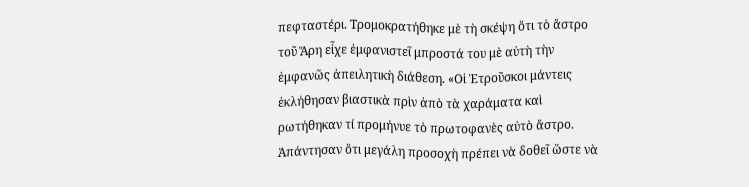πεφταστέρι. Τρομοκρατήθηκε μὲ τὴ σκέψη ὅτι τὸ ἄστρο τοῦ Ἄρη εἶχε ἐμφανιστεῖ μπροστά του μὲ αὐτὴ τὴν ἐμφανῶς ἀπειλητικὴ διάθεση. «Οἱ Ἐτροῦσκοι μάντεις ἐκλήθησαν βιαστικὰ πρὶν ἀπὸ τὰ χαράματα καὶ ρωτήθηκαν τί προμήνυε τὸ πρωτοφανὲς αὐτὸ ἄστρο. Ἀπάντησαν ὅτι μεγάλη προσοχὴ πρέπει νὰ δοθεῖ ὥστε νὰ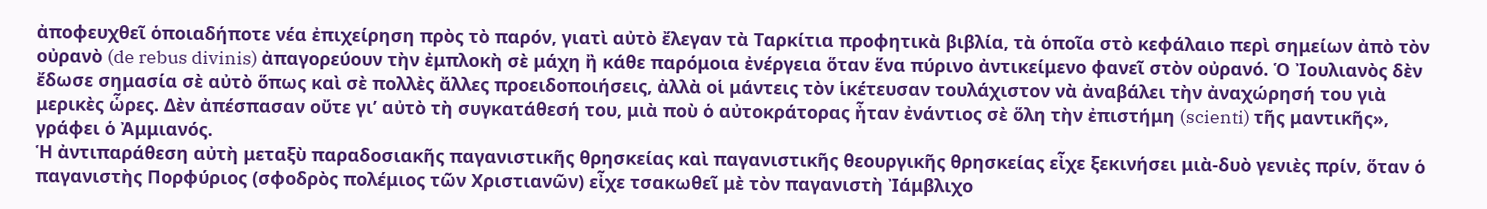ἀποφευχθεῖ ὁποιαδήποτε νέα ἐπιχείρηση πρὸς τὸ παρόν, γιατὶ αὐτὸ ἔλεγαν τὰ Ταρκίτια προφητικὰ βιβλία, τὰ ὁποῖα στὸ κεφάλαιο περὶ σημείων ἀπὸ τὸν οὐρανὸ (de rebus divinis) ἀπαγορεύουν τὴν ἐμπλοκὴ σὲ μάχη ἢ κάθε παρόμοια ἐνέργεια ὅταν ἕνα πύρινο ἀντικείμενο φανεῖ στὸν οὐρανό. Ὁ Ἰουλιανὸς δὲν ἔδωσε σημασία σὲ αὐτὸ ὅπως καὶ σὲ πολλὲς ἄλλες προειδοποιήσεις, ἀλλὰ οἱ μάντεις τὸν ἱκέτευσαν τουλάχιστον νὰ ἀναβάλει τὴν ἀναχώρησή του γιὰ μερικὲς ὧρες. Δὲν ἀπέσπασαν οὔτε γι’ αὐτὸ τὴ συγκατάθεσή του, μιὰ ποὺ ὁ αὐτοκράτορας ἦταν ἐνάντιος σὲ ὅλη τὴν ἐπιστήμη (scienti) τῆς μαντικῆς», γράφει ὁ Ἀμμιανός.
Ἡ ἀντιπαράθεση αὐτὴ μεταξὺ παραδοσιακῆς παγανιστικῆς θρησκείας καὶ παγανιστικῆς θεουργικῆς θρησκείας εἶχε ξεκινήσει μιὰ-δυὸ γενιὲς πρίν, ὅταν ὁ παγανιστὴς Πορφύριος (σφοδρὸς πολέμιος τῶν Χριστιανῶν) εἶχε τσακωθεῖ μὲ τὸν παγανιστὴ Ἰάμβλιχο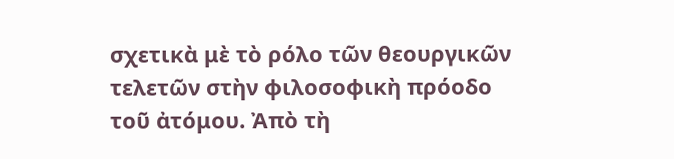σχετικὰ μὲ τὸ ρόλο τῶν θεουργικῶν τελετῶν στὴν φιλοσοφικὴ πρόοδο τοῦ ἀτόμου. Ἀπὸ τὴ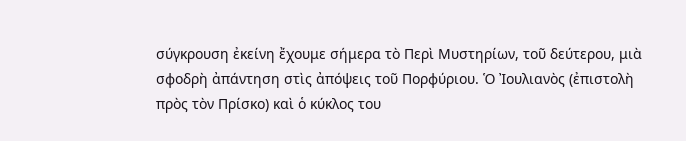σύγκρουση ἐκείνη ἔχουμε σήμερα τὸ Περὶ Μυστηρίων, τοῦ δεύτερου, μιὰ σφοδρὴ ἀπάντηση στὶς ἀπόψεις τοῦ Πορφύριου. Ὁ Ἰουλιανὸς (ἐπιστολὴ πρὸς τὸν Πρίσκο) καὶ ὁ κύκλος του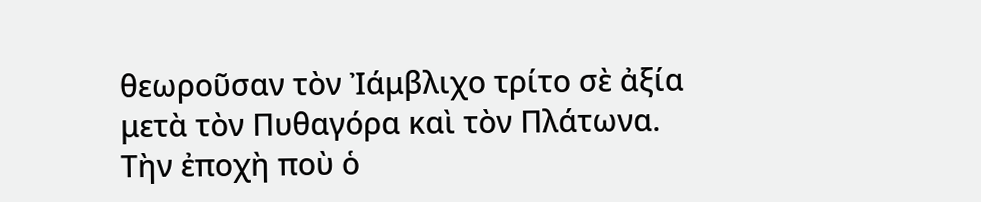θεωροῦσαν τὸν Ἰάμβλιχο τρίτο σὲ ἀξία μετὰ τὸν Πυθαγόρα καὶ τὸν Πλάτωνα.
Τὴν ἐποχὴ ποὺ ὁ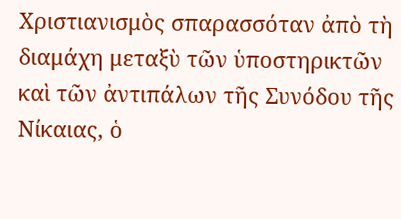Χριστιανισμὸς σπαρασσόταν ἀπὸ τὴ διαμάχη μεταξὺ τῶν ὑποστηρικτῶν καὶ τῶν ἀντιπάλων τῆς Συνόδου τῆς Νίκαιας, ὁ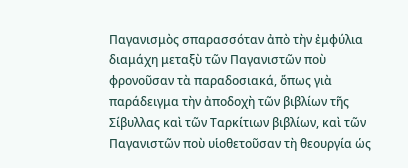Παγανισμὸς σπαρασσόταν ἀπὸ τὴν ἐμφύλια διαμάχη μεταξὺ τῶν Παγανιστῶν ποὺ φρονοῦσαν τὰ παραδοσιακά, ὅπως γιὰ παράδειγμα τὴν ἀποδοχὴ τῶν βιβλίων τῆς Σίβυλλας καὶ τῶν Ταρκίτιων βιβλίων, καὶ τῶν Παγανιστῶν ποὺ υἱοθετοῦσαν τὴ θεουργία ὡς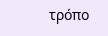τρόπο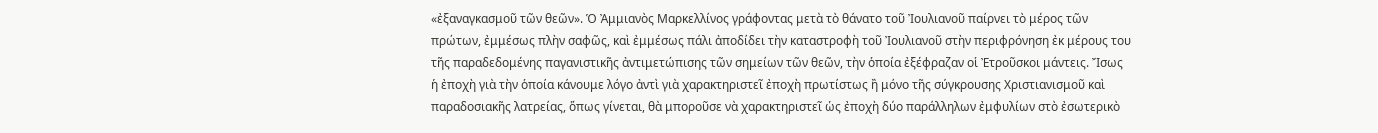«ἐξαναγκασμοῦ τῶν θεῶν». Ὁ Ἀμμιανὸς Μαρκελλίνος γράφοντας μετὰ τὸ θάνατο τοῦ Ἰουλιανοῦ παίρνει τὸ μέρος τῶν πρώτων, ἐμμέσως πλὴν σαφῶς, καὶ ἐμμέσως πάλι ἀποδίδει τὴν καταστροφὴ τοῦ Ἰουλιανοῦ στὴν περιφρόνηση ἐκ μέρους του τῆς παραδεδομένης παγανιστικῆς ἀντιμετώπισης τῶν σημείων τῶν θεῶν, τὴν ὁποία ἐξέφραζαν οἱ Ἐτροῦσκοι μάντεις. Ἴσως ἡ ἐποχὴ γιὰ τὴν ὁποία κάνουμε λόγο ἀντὶ γιὰ χαρακτηριστεῖ ἐποχὴ πρωτίστως ἢ μόνο τῆς σύγκρουσης Χριστιανισμοῦ καὶ παραδοσιακῆς λατρείας, ὅπως γίνεται, θὰ μποροῦσε νὰ χαρακτηριστεῖ ὡς ἐποχὴ δύο παράλληλων ἐμφυλίων στὸ ἐσωτερικὸ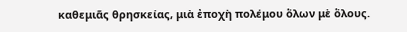καθεμιᾶς θρησκείας, μιὰ ἐποχὴ πολέμου ὅλων μὲ ὅλους.